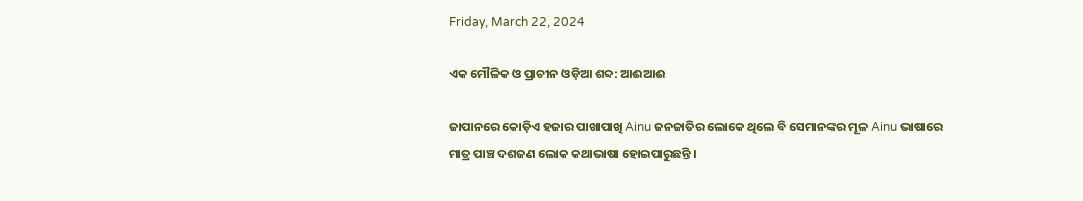Friday, March 22, 2024

ଏକ ମୌଳିକ ଓ ପ୍ରାଚୀନ ଓଡ଼ିଆ ଶବ୍ଦ: ଆଈଆଈ

ଜାପାନରେ କୋଡ଼ିଏ ହଜାର ପାଖାପାଖି Ainu ଜନଜାତିର ଲୋକେ ଥିଲେ ବି ସେମାନଙ୍କର ମୂଳ Ainu ଭାଷାରେ ମାତ୍ର ପାଞ୍ଚ ଦଶଜଣ ଲୋକ କଥାଭାଷା ହୋଇପାରୁଛନ୍ତି ।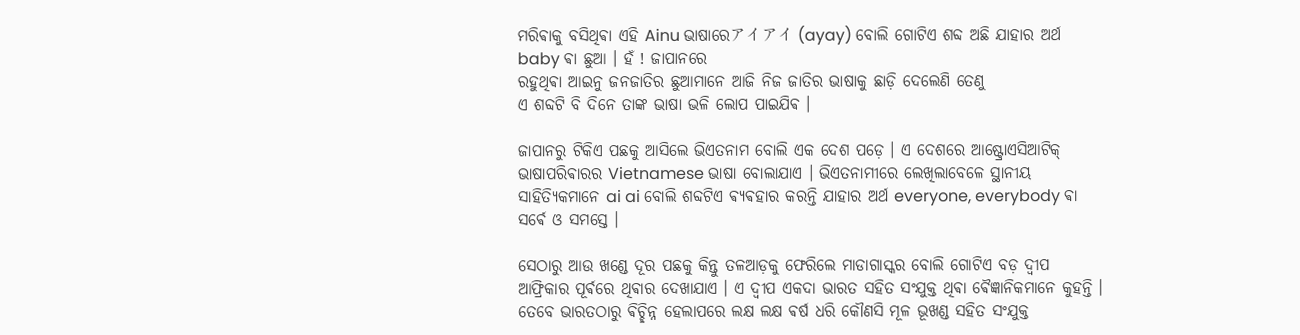ମରିଵାକୁ ବସିଥିଵା ଏହି Ainu ଭାଷାରେアイアイ (ayay) ବୋଲି ଗୋଟିଏ ଶବ୍ଦ ଅଛି ଯାହାର ଅର୍ଥ baby ଵା ଛୁଆ । ହଁ ! ଜାପାନରେ
ରହୁଥିଵା ଆଇନୁ ଜନଜାତିର ଛୁଆମାନେ ଆଜି ନିଜ ଜାତିର ଭାଷାକୁ ଛାଡ଼ି ଦେଲେଣି ତେଣୁ
ଏ ଶବ୍ଦଟି ବି ଦିନେ ତାଙ୍କ ଭାଷା ଭଳି ଲୋପ ପାଇଯିଵ ।

ଜାପାନରୁ ଟିକିଏ ପଛକୁ ଆସିଲେ ଭିଏତନାମ ବୋଲି ଏକ ଦେଶ ପଡ଼େ । ଏ ଦେଶରେ ଆଷ୍ଟ୍ରୋଏସିଆଟିକ୍ ଭାଷାପରିଵାରର Vietnamese ଭାଷା ବୋଲାଯାଏ । ଭିଏତନାମୀରେ ଲେଖିଲାବେଳେ ସ୍ଥାନୀୟ ସାହିତ୍ୟିକମାନେ ai ai ବୋଲି ଶବ୍ଦଟିଏ ଵ୍ୟଵହାର କରନ୍ତି ଯାହାର ଅର୍ଥ everyone, everybody ଵା ସର୍ଵେ ଓ ସମସ୍ତେ ।

ସେଠାରୁ ଆଉ ଖଣ୍ଡେ ଦୂର ପଛକୁ କିନ୍ତୁ ତଳଆଡ଼କୁ ଫେରିଲେ ମାଡାଗାସ୍କର ବୋଲି ଗୋଟିଏ ବଡ଼ ଦ୍ଵୀପ ଆଫ୍ରିକାର ପୂର୍ଵରେ ଥିଵାର ଦେଖାଯାଏ । ଏ ଦ୍ଵୀପ ଏକଦା ଭାରତ ସହିତ ସଂଯୁକ୍ତ ଥିଵା ଵୈଜ୍ଞାନିକମାନେ କୁହନ୍ତି । ତେବେ ଭାରତଠାରୁ ଵିଚ୍ଛିନ୍ନ ହେଲାପରେ ଲକ୍ଷ ଲକ୍ଷ ଵର୍ଷ ଧରି କୌଣସି ମୂଳ ଭୂଖଣ୍ଡ ସହିତ ସଂଯୁକ୍ତ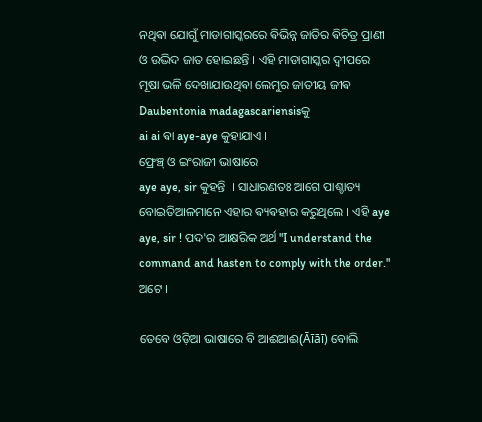ନଥିଵା ଯୋଗୁଁ ମାଡାଗାସ୍କରରେ ଵିଭିନ୍ନ ଜାତିର ଵିଚିତ୍ର ପ୍ରାଣୀ ଓ ଉଦ୍ଭିଦ ଜାତ ହୋଇଛନ୍ତି । ଏହି ମାଡାଗାସ୍କର ଦ୍ଵୀପରେ ମୂଷା ଭଳି ଦେଖାଯାଉଥିଵା ଲେମୁର ଜାତୀୟ ଜୀଵ Daubentonia madagascariensisକୁ
ai ai ଵା aye-aye କୁହାଯାଏ ।
ଫ୍ରେଞ୍ଚ୍ ଓ ଇଂରାଜୀ ଭାଷାରେ
aye aye, sir କୁହନ୍ତି ‌ । ସାଧାରଣତଃ ଆଗେ ପାଶ୍ଚାତ୍ୟ ବୋଇତିଆଳମାନେ ଏହାର ଵ୍ୟଵହାର କରୁଥିଲେ । ଏହି aye aye, sir ! ପଦ'ର ଆକ୍ଷରିକ ଅର୍ଥ "I understand the command and hasten to comply with the order." ଅଟେ ।

ତେବେ ଓଡ଼ିଆ ଭାଷାରେ ବି ଆଈଆଈ(Āīāī) ବୋଲି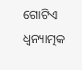ଗୋଟିଏ ଧ୍ୱନ୍ୟାତ୍ମକ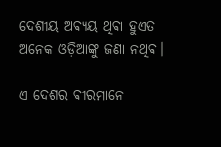ଦେଶୀୟ ଅଵ୍ୟୟ ଥିଵା ହୁଏତ ଅନେକ ଓଡ଼ିଆଙ୍କୁ ଜଣା ନଥିଵ।

ଏ ଦେଶର ଵୀରମାନେ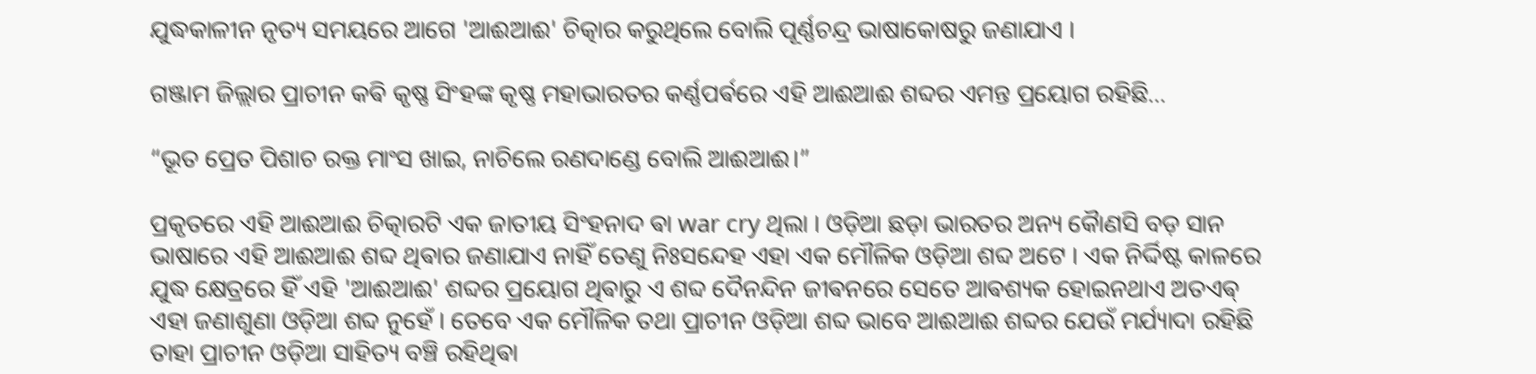ଯୁଦ୍ଧକାଳୀନ ନୃତ୍ୟ ସମୟରେ ଆଗେ 'ଆଈଆଈ' ଚିତ୍କାର କରୁଥିଲେ ବୋଲି ପୂର୍ଣ୍ଣଚନ୍ଦ୍ର ଭାଷାକୋଷରୁ ଜଣାଯାଏ ।

ଗଞ୍ଜାମ ଜିଲ୍ଲାର ପ୍ରାଚୀନ କଵି କୃଷ୍ଣ ସିଂହଙ୍କ କୃଷ୍ଣ ମହାଭାରତର କର୍ଣ୍ଣପର୍ଵରେ ଏହି ଆଈଆଈ ଶବ୍ଦର ଏମନ୍ତ ପ୍ରୟୋଗ ରହିଛି...

“ଭୂତ ପ୍ରେତ ପିଶାଚ ରକ୍ତ ମାଂସ ଖାଇ, ନାଚିଲେ ରଣଦାଣ୍ଡେ ବୋଲି ଆଈଆଈ।”

ପ୍ରକୃତରେ ଏହି ଆଈଆଈ ଚିତ୍କାରଟି ଏକ ଜାତୀୟ ସିଂହନାଦ ଵା war cry ଥିଲା । ଓଡ଼ିଆ ଛଡ଼ା ଭାରତର ଅନ୍ୟ କୋୖଣସି ବଡ଼ ସାନ ଭାଷାରେ ଏହି ଆଈଆଈ ଶବ୍ଦ ଥିଵାର ଜଣାଯାଏ ନାହିଁ ତେଣୁ ନିଃସନ୍ଦେହ ଏହା ଏକ ମୌଳିକ ଓଡ଼ିଆ ଶବ୍ଦ ଅଟେ । ଏକ ନିର୍ଦ୍ଦିଷ୍ଟ କାଳରେ ଯୁଦ୍ଧ କ୍ଷେତ୍ରରେ ହିଁ ଏହି 'ଆଈଆଈ' ଶବ୍ଦର ପ୍ରୟୋଗ ଥିଵାରୁ ଏ ଶବ୍ଦ ଦୈନନ୍ଦିନ ଜୀଵନରେ ସେତେ ଆଵଶ୍ୟକ ହୋଇନଥାଏ ଅତଏଵ୍ ଏହା ଜଣାଶୁଣା ଓଡ଼ିଆ ଶବ୍ଦ ନୁହେଁ । ତେବେ ଏକ ମୌଳିକ ତଥା ପ୍ରାଚୀନ ଓଡ଼ିଆ ଶବ୍ଦ ଭାବେ ଆଈଆଈ ଶବ୍ଦର ଯେଉଁ ମର୍ଯ୍ୟାଦା ରହିଛି ତାହା ପ୍ରାଚୀନ ଓଡ଼ିଆ ସାହିତ୍ୟ ବଞ୍ଚି ରହିଥିଵା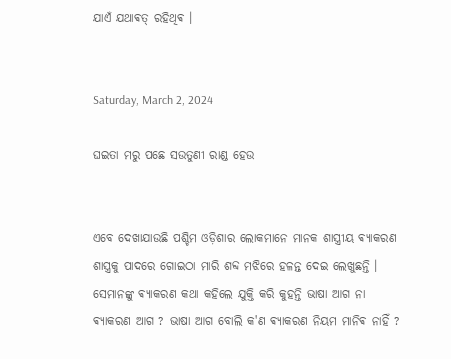ଯାଏଁ ଯଥାଵତ୍ ରହିଥିଵ ।


Saturday, March 2, 2024

ଘଇତା ମରୁ ପଛେ ସଉତୁଣୀ ରାଣ୍ଡ ହେଉ


ଏବେ ଦେଖାଯାଉଛି ପଶ୍ଚିମ ଓଡ଼ିଶାର ଲୋକମାନେ ମାନକ ଶାସ୍ତ୍ରୀୟ ଵ୍ୟାକରଣ ଶାସ୍ତ୍ରକୁ ପାଦରେ ଗୋଇଠା ମାରି ଶବ୍ଦ ମଝିରେ ହଳନ୍ତ ଦେଇ ଲେଖୁଛନ୍ତି । ସେମାନଙ୍କୁ ଵ୍ୟାକରଣ କଥା କହିଲେ ଯୁକ୍ତି କରି କୁହନ୍ତି ଭାଷା ଆଗ ନା ଵ୍ୟାକରଣ ଆଗ ? ଭାଷା ଆଗ ବୋଲି କ'ଣ ଵ୍ୟାକରଣ ନିୟମ ମାନିଵ ନାହିଁ ?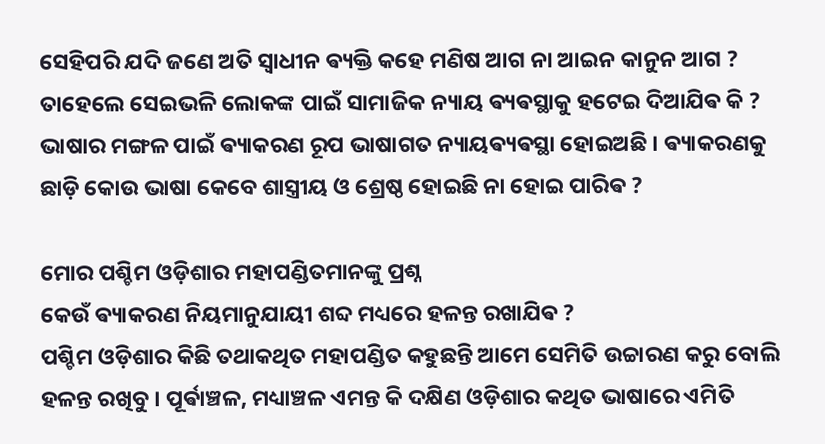ସେହିପରି ଯଦି ଜଣେ ଅତି ସ୍ଵାଧୀନ ଵ୍ୟକ୍ତି କହେ ମଣିଷ ଆଗ ନା ଆଇନ କାନୁନ ଆଗ ? ତାହେଲେ ସେଇଭଳି ଲୋକଙ୍କ ପାଇଁ ସାମାଜିକ ନ୍ୟାୟ ଵ୍ୟଵସ୍ଥାକୁ ହଟେଇ ଦିଆଯିଵ କି ?
ଭାଷାର ମଙ୍ଗଳ ପାଇଁ ଵ୍ୟାକରଣ ରୂପ ଭାଷାଗତ ନ୍ୟାୟଵ୍ୟଵସ୍ଥା ହୋଇଅଛି । ଵ୍ୟାକରଣକୁ ଛାଡ଼ି କୋଉ ଭାଷା କେବେ ଶାସ୍ତ୍ରୀୟ ଓ ଶ୍ରେଷ୍ଠ ହୋଇଛି ନା ହୋଇ ପାରିଵ ?

ମୋର ପଶ୍ଚିମ ଓଡ଼ିଶାର ମହାପଣ୍ଡିତମାନଙ୍କୁ ପ୍ରଶ୍ନ
କେଉଁ ଵ୍ୟାକରଣ ନିୟମାନୁଯାୟୀ ଶବ୍ଦ ମଧ୍ୟରେ ହଳନ୍ତ ରଖାଯିଵ ?
ପଶ୍ଚିମ ଓଡ଼ିଶାର କିଛି ତଥାକଥିତ ମହାପଣ୍ଡିତ କହୁଛନ୍ତି ଆମେ ସେମିତି ଉଚ୍ଚାରଣ କରୁ ବୋଲି ହଳନ୍ତ ରଖିବୁ । ପୂର୍ଵାଞ୍ଚଳ, ମଧ୍ୟାଞ୍ଚଳ ଏମନ୍ତ କି ଦକ୍ଷିଣ ଓଡ଼ିଶାର କଥିତ ଭାଷାରେ ଏମିତି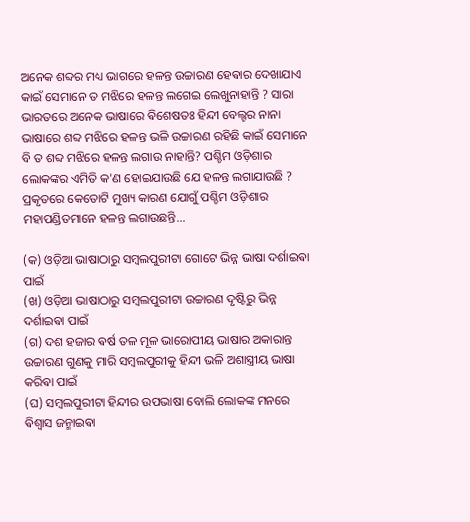ଅନେକ ଶବ୍ଦର ମଧ୍ୟ ଭାଗରେ ହଳନ୍ତ ଉଚ୍ଚାରଣ ହେଵାର ଦେଖାଯାଏ କାଇଁ ସେମାନେ ତ ମଝିରେ ହଳନ୍ତ ଲଗେଇ ଲେଖୁନାହାନ୍ତି ? ସାରା ଭାରତରେ ଅନେକ ଭାଷାରେ ଵିଶେଷତଃ ହିନ୍ଦୀ ବେଲ୍ଟର ନାନା ଭାଷାରେ ଶବ୍ଦ ମଝିରେ ହଳନ୍ତ ଭଳି ଉଚ୍ଚାରଣ ରହିଛି କାଇଁ ସେମାନେ ବି ତ ଶବ୍ଦ ମଝିରେ ହଳନ୍ତ ଲଗାଉ ନାହାନ୍ତି? ପଶ୍ଚିମ ଓଡ଼ିଶାର ଲୋକଙ୍କର ଏମିତି କ'ଣ ହୋଇଯାଉଛି ଯେ ହଳନ୍ତ ଲଗାଯାଉଛି ?
ପ୍ରକୃତରେ କେତୋଟି ମୁଖ୍ୟ କାରଣ ଯୋଗୁଁ ପଶ୍ଚିମ ଓଡ଼ିଶାର ମହାପଣ୍ଡିତମାନେ ହଳନ୍ତ ଲଗାଉଛନ୍ତି...

(କ) ଓଡ଼ିଆ ଭାଷାଠାରୁ ସମ୍ବଲପୁରୀଟା ଗୋଟେ ଭିନ୍ନ ଭାଷା ଦର୍ଶାଇଵା ପାଇଁ
(ଖ) ଓଡ଼ିଆ ଭାଷାଠାରୁ ସମ୍ବଲପୁରୀଟା ଉଚ୍ଚାରଣ ଦୃଷ୍ଟିରୁ ଭିନ୍ନ ଦର୍ଶାଇଵା ପାଇଁ
(ଗ) ଦଶ ହଜାର ଵର୍ଷ ତଳ ମୂଳ ଭାରୋପୀୟ ଭାଷାର ଅକାରାନ୍ତ ଉଚ୍ଚାରଣ ଗୁଣକୁ ମାରି ସମ୍ବଲପୁରୀକୁ ହିନ୍ଦୀ ଭଳି ଅଶାସ୍ତ୍ରୀୟ ଭାଷା କରିଵା ପାଇଁ
(ଘ) ସମ୍ବଲପୁରୀଟା ହିନ୍ଦୀର ଉପଭାଷା ବୋଲି ଲୋକଙ୍କ ମନରେ ଵିଶ୍ଵାସ ଜନ୍ମାଇଵା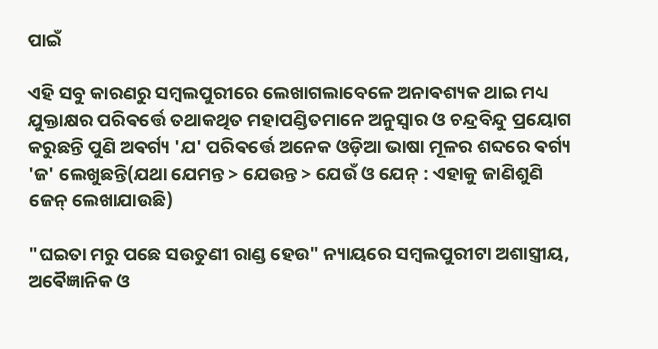ପାଇଁ

ଏହି ସବୁ କାରଣରୁ ସମ୍ବଲପୁରୀରେ ଲେଖାଗଲାବେଳେ ଅନାଵଶ୍ୟକ ଥାଇ ମଧ୍ୟ ଯୁକ୍ତାକ୍ଷର ପରିଵର୍ତ୍ତେ ତଥାକଥିତ ମହାପଣ୍ଡିତମାନେ ଅନୁସ୍ବାର ଓ ଚନ୍ଦ୍ରବିନ୍ଦୁ ପ୍ରୟୋଗ କରୁଛନ୍ତି ପୁଣି ଅଵର୍ଗ୍ୟ 'ଯ' ପରିଵର୍ତ୍ତେ ଅନେକ ଓଡ଼ିଆ ଭାଷା ମୂଳର ଶବ୍ଦରେ ଵର୍ଗ୍ୟ 'ଜ' ଲେଖୁଛନ୍ତି(ଯଥା ଯେମନ୍ତ > ଯେଉନ୍ତ > ଯେଉଁ ଓ ଯେନ୍ : ଏହାକୁ ଜାଣିଶୁଣି ଜେନ୍ ଲେଖାଯାଉଛି)

"ଘଇତା ମରୁ ପଛେ ସଉତୁଣୀ ରାଣ୍ଡ ହେଉ" ନ୍ୟାୟରେ ସମ୍ବଲପୁରୀଟା ଅଶାସ୍ତ୍ରୀୟ, ଅଵୈଜ୍ଞାନିକ ଓ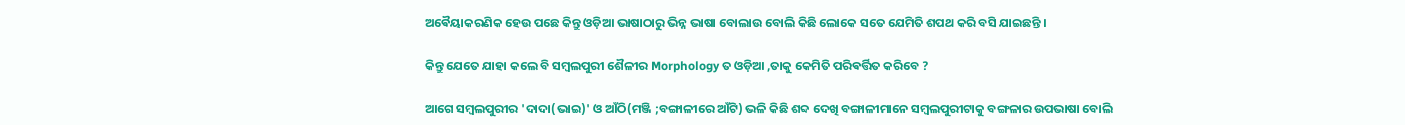ଅଵୈୟାକରଣିକ ହେଉ ପଛେ କିନ୍ତୁ ଓଡ଼ିଆ ଭାଷାଠାରୁ ଭିନ୍ନ ଭାଷା ବୋଲାଉ ବୋଲି କିଛି ଲୋକେ ସତେ ଯେମିତି ଶପଥ କରି ବସି ଯାଇଛନ୍ତି ।

କିନ୍ତୁ ଯେତେ ଯାହା କଲେ ବି ସମ୍ବଲପୁରୀ ଶୈଳୀର Morphology ତ ଓଡ଼ିଆ ,ତାକୁ କେମିତି ପରିଵର୍ତ୍ତିତ କରିବେ ?

ଆଗେ ସମ୍ବଲପୁରୀର 'ଦାଦା(ଭାଇ)' ଓ ଆଁଠି(ମଞ୍ଜି ;ବଙ୍ଗାଳୀରେ ଆଁଟି) ଭଳି କିଛି ଶବ୍ଦ ଦେଖି ବଙ୍ଗାଳୀମାନେ ସମ୍ବଲପୁରୀଟାକୁ ବଙ୍ଗଳାର ଉପଭାଷା ବୋଲି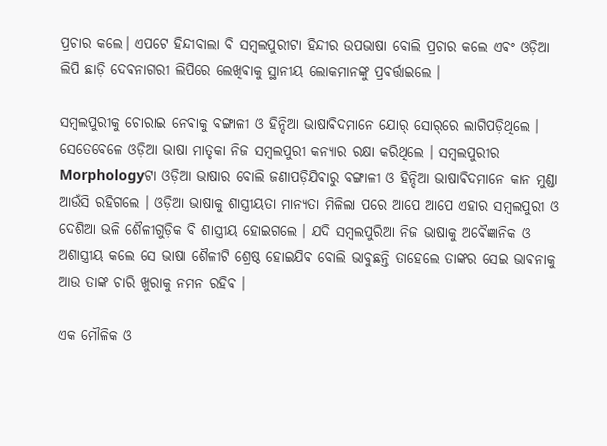ପ୍ରଚାର କଲେ। ଏପଟେ ହିନ୍ଦୀବାଲା ବି ସମ୍ବଲପୁରୀଟା ହିନ୍ଦୀର ଉପଭାଷା ବୋଲି ପ୍ରଚାର କଲେ ଏଵଂ ଓଡ଼ିଆ ଲିପି ଛାଡ଼ି ଦେଵନାଗରୀ ଲିପିରେ ଲେଖିଵାକୁ ସ୍ଥାନୀୟ ଲୋକମାନଙ୍କୁ ପ୍ରଵର୍ତ୍ତାଇଲେ ।

ସମ୍ବଲପୁରୀକୁ ଚୋରାଇ ନେଵାକୁ ବଙ୍ଗାଳୀ ଓ ହିନ୍ଦିଆ ଭାଷାଵିଦମାନେ ଯୋର୍ ସୋର୍‌ରେ ଲାଗିପଡ଼ିଥିଲେ । ସେତେବେଳେ ଓଡ଼ିଆ ଭାଷା ମାତୃକା ନିଜ ସମ୍ବଲପୁରୀ କନ୍ୟାର ରକ୍ଷା କରିଥିଲେ । ସମ୍ବଲପୁରୀର Morphologyଟା ଓଡ଼ିଆ ଭାଷାର ବୋଲି ଜଣାପଡ଼ିଯିଵାରୁ ବଙ୍ଗାଳୀ ଓ ହିନ୍ଦିଆ ଭାଷାଵିଦମାନେ କାନ ମୁଣ୍ଡା ଆଉଁସି ରହିଗଲେ । ଓଡ଼ିଆ ଭାଷାକୁ ଶାସ୍ତ୍ରୀୟତା ମାନ୍ୟତା ମିଳିଲା ପରେ ଆପେ ଆପେ ଏହାର ସମ୍ବଲପୁରୀ ଓ ଦେଶିଆ ଭଳି ଶୈଳୀଗୁଡ଼ିକ ବି ଶାସ୍ତ୍ରୀୟ ହୋଇଗଲେ । ଯଦି ସମ୍ବଲପୁରିଆ ନିଜ ଭାଷାକୁ ଅଵୈଜ୍ଞାନିକ ଓ ଅଶାସ୍ତ୍ରୀୟ କଲେ ସେ ଭାଷା ଶୈଳୀଟି ଶ୍ରେଷ୍ଠ ହୋଇଯିଵ ବୋଲି ଭାବୁଛନ୍ତି ତାହେଲେ ତାଙ୍କର ସେଇ ଭାଵନାକୁ ଆଉ ତାଙ୍କ ଚାରି ଖୁରାକୁ ନମନ ରହିଵ ।

ଏକ ମୌଳିକ ଓ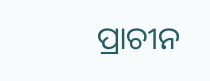ପ୍ରାଚୀନ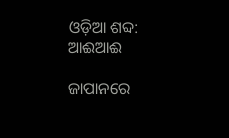ଓଡ଼ିଆ ଶବ୍ଦ: ଆଈଆଈ

ଜାପାନରେ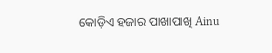କୋଡ଼ିଏ ହଜାର ପାଖାପାଖି Ainu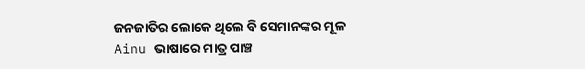ଜନଜାତିର ଲୋକେ ଥିଲେ ବି ସେମାନଙ୍କର ମୂଳ Ainu ଭାଷାରେ ମାତ୍ର ପାଞ୍ଚ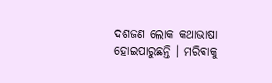ଦଶଜଣ ଲୋକ କଥାଭାଷା ହୋଇପାରୁଛନ୍ତି । ମରିଵାକୁ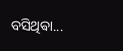ବସିଥିଵା...